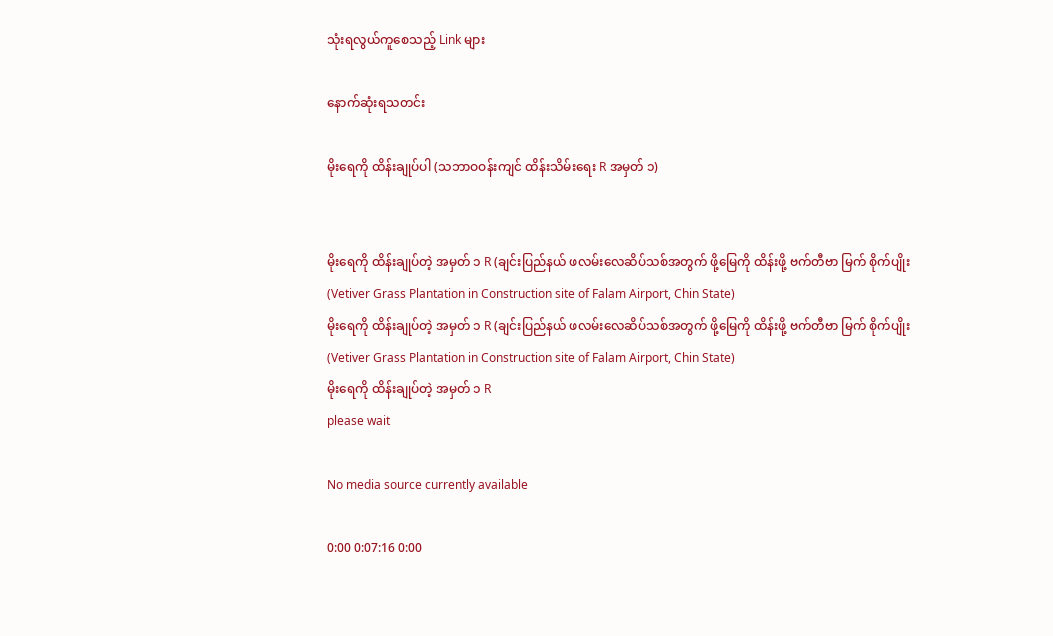သုံးရလွယ်ကူစေသည့် Link များ

နောက်ဆုံးရသတင်း

မိုးရေကို ထိန်းချုပ်ပါ (သဘာဝဝန်းကျင် ထိန်းသိမ်းရေး R အမှတ် ၁)


မိုးရေကို ထိန်းချုပ်တဲ့ အမှတ် ၁ R (ချင်းပြည်နယ် ဖလမ်းလေဆိပ်သစ်အတွက် ဖို့မြေကို ထိန်းဖို့ ဗက်တီဗာ မြက် စိုက်ပျိုး (Vetiver Grass Plantation in Construction site of Falam Airport, Chin State)
မိုးရေကို ထိန်းချုပ်တဲ့ အမှတ် ၁ R (ချင်းပြည်နယ် ဖလမ်းလေဆိပ်သစ်အတွက် ဖို့မြေကို ထိန်းဖို့ ဗက်တီဗာ မြက် စိုက်ပျိုး (Vetiver Grass Plantation in Construction site of Falam Airport, Chin State)
မိုးရေကို ထိန်းချုပ်တဲ့ အမှတ် ၁ R
please wait

No media source currently available

0:00 0:07:16 0:00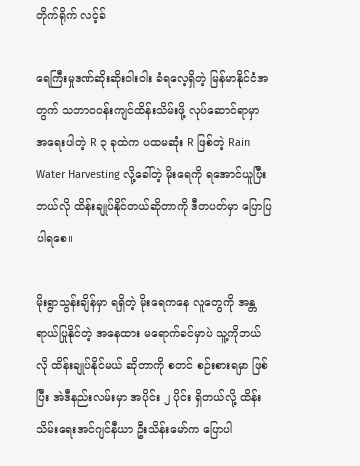တိုက်ရိုက် လင့်ခ်

ရေကြီးမှုဒဏ်ဆိုးဆိုးဝါးဝါး ခံရလေ့ရှိတဲ့ မြန်မာနိုင်ငံအတွက် သဘာဝဝန်းကျင်ထိန်းသိမ်းဖို့ လုပ်ဆောင်ရာမှာ အရေးပါတဲ့ R ၃ ခုထဲက ပထမဆုံး R ဖြစ်တဲ့ Rain Water Harvesting လို့ခေါ်တဲ့ မိုးရေကို ရအောင်ယူပြီး ဘယ်လို ထိန်းချုပ်နိုင်တယ်ဆိုတာကို ဒီတပတ်မှာ ပြောပြပါရစေ။

မိုးရွာသွန်းချိန်မှာ ရရှိတဲ့ မိုးရေကနေ လူတွေကို အန္တရာယ်ပြုနိုင်တဲ့ အနေထား မရောက်ခင်မှာပဲ သူ့ကိုဘယ်လို ထိန်းချုပ်နိုင်မယ် ဆိုတာကို စတင် စဉ်းစားရမှာ ဖြစ်ပြီး အဲဒီနည်းလမ်းမှာ အပိုင်း ၂ ပိုင်း ရှိတယ်လို့ ထိန်းသိမ်းရေးအင်ဂျင်နီယာ ဦးသိန်းမော်က ပြောပါ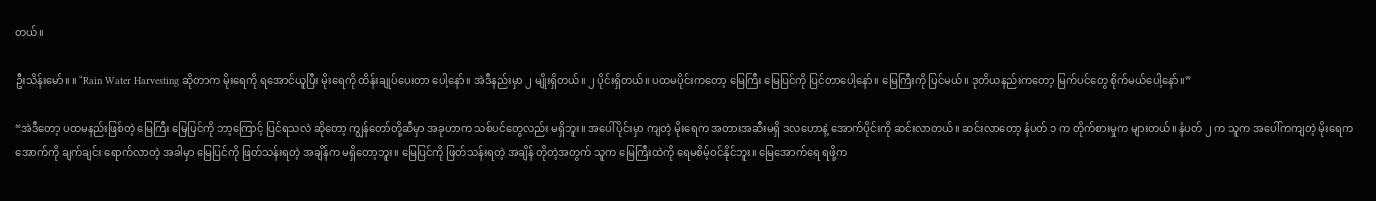တယ်။

ဦးသိန်းမော်။ ။ “Rain Water Harvesting ဆိုတာက မိုးရေကို ရအောင်ယူပြီး မိုးရေကို ထိန်းချုပ်ပေးတာ ပေါ့နော်။ အဲဒီနည်းမှာ ၂ မျိုးရှိတယ်။ ၂ ပိုင်းရှိတယ်။ ပထမပိုင်းကတော့ မြေကြီး မြေပြင်ကို ပြင်တာပေါ့နော်။ မြေကြီးကို ပြင်မယ်။ ဒုတိယနည်းကတော့ မြက်ပင်တွေ စိုက်မယ်ပေါ့နော်။”

“အဲဒီတော့ ပထမနည်းဖြစ်တဲ့ မြေကြီး မြေပြင်ကို ဘာ့ကြောင့် ပြင်ရသလဲ ဆိုတော့ ကျွန်တော်တို့ဆီမှာ အခုဟာက သစ်ပင်တွေလည်း မရှိဘူး။ အပေါ်ပိုင်းမှာ ကျတဲ့ မိုးရေက အတားအဆီးမရှိ ဒလဟောနဲ့ အောက်ပိုင်းကို ဆင်းလာတယ်။ ဆင်းလာတော့ နံပတ် ၁ က တိုက်စားမှုက များတယ်။ နံပတ် ၂ က သူက အပေါ်ကကျတဲ့ မိုးရေက အောက်ကို ချက်ချင်း ရောက်လာတဲ့ အခါမှာ မြေပြင်ကို ဖြတ်သန်းရတဲ့ အချိန်က မရှိတော့ဘူး။ မြေပြင်ကို ဖြတ်သန်းရတဲ့ အချိန် တိုတဲ့အတွက် သူက မြေကြီးထဲကို ရေမစိမ့်ဝင်နိုင်ဘူး။ မြေအောက်ရေ ရဖို့က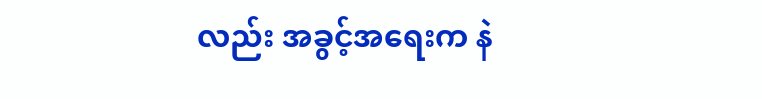လည်း အခွင့်အရေးက နဲ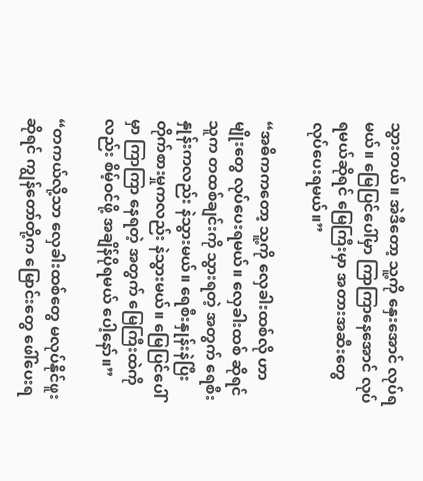သွားတယ်။ အဲဒီတော့ သူ့ကို နှေးအောင် လုပ်ရမယ်။ မြေပြင်ပေါ်မှာ ကြာကြာနေအောင် လုပ်ရမယ်ဆိုရင် မြေကြီးမှာ အတားအဆီးတွေ လုပ်ပေးရမယ်။”

“အဓိကကတော့ သူ့ကို လှေခါးထစ်လို ဟာမျိုးတွေ လုပ်ပေးရမယ်။ လှေခါးထစ် ဆိုရင် သူက တထစ်ချင်းကို သွားရတဲ့ အတွက် ရေစီးနှုန်းကလည်း နဲသွားမယ်။ ရေစီးနှုန်းနဲပြီး တိုက်စားမှုကလည်း နဲသွားမယ်။ မြေပြင်ပေါ်မှာ ကြာကြာ နေရတဲ့ အတွက် မြေကြီးထဲကိုလည်း စိမ့်ဝင်ဖို့ အချိန်ပိုရမယ် ပေါ့နော်။”

“တကယ်လို့သာ လှေခါးထစ်တွေ မလုပ်နိုင်ဖူး ဆိုရင် ကျွန်တော်တို့က မြောင်းတွေ ဖေါ်ပေးရ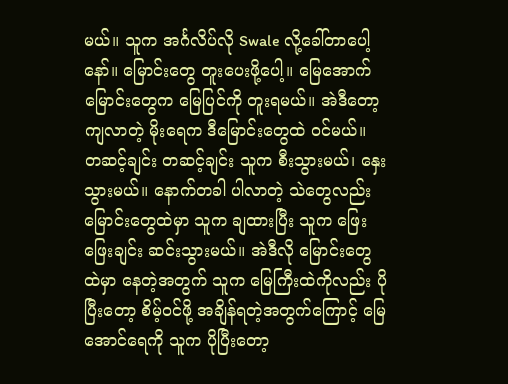မယ်။ သူက အင်္ဂလိပ်လို Swale လို့ခေါ်တာပေါ့နော်။ မြောင်းတွေ တူးပေးဖို့ပေါ့။ မြေအောက်မြောင်းတွေက မြေပြင်ကို တူးရမယ်။ အဲဒီတော့ ကျလာတဲ့ မိုးရေက ဒီမြောင်းတွေထဲ ဝင်မယ်။ တဆင့်ချင်း တဆင့်ချင်း သူက စီးသွားမယ်၊ နှေးသွားမယ်။ နောက်တခါ ပါလာတဲ့ သဲတွေလည်း မြောင်းတွေထဲမှာ သူက ချထားပြီး သူက ဖြေးဖြေးချင်း ဆင်းသွားမယ်။ အဲဒီလို မြောင်းတွေထဲမှာ နေတဲ့အတွက် သူက မြေကြီးထဲကိုလည်း ပိုပြီးတော့ စိမ့်ဝင်ဖို့ အချိန်ရတဲ့အတွက်ကြောင့် မြေအောင်ရေကို သူက ပိုပြီးတော့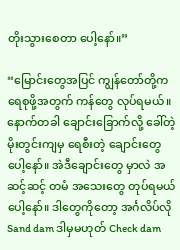တိုးသွားစေတာ ပေါ့နော်။”

“မြောင်းတွေအပြင် ကျွန်တော်တို့က ရေစုဖို့အတွက် ကန်တွေ လုပ်ရမယ်။ နောက်တခါ ချောင်းခြောက်လို့ ခေါ်တဲ့ မိုးတွင်းကျမှ ရေစီးတဲ့ ချောင်းတွေ ပေါ့နော်။ အဲဒီချောင်းတွေ မှာလဲ အဆင့်ဆင့် တမံ အသေးတွေ တုပ်ရမယ်ပေါ့နော်။ ဒါတွေကိုတော့ အင်္ဂလိပ်လို Sand dam ဒါမှမဟုတ် Check dam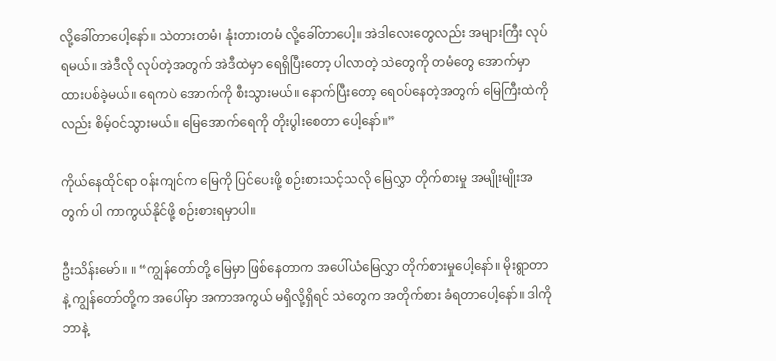လို့ခေါ်တာပေါ့နော်။ သဲတားတမံ၊ နုံးတားတမံ လို့ခေါ်တာပေါ့။ အဲဒါလေးတွေလည်း အများကြီး လုပ်ရမယ်။ အဲဒီလို လုပ်တဲ့အတွက် အဲဒီထဲမှာ ရေရှိပြီးတော့ ပါလာတဲ့ သဲတွေကို တမံတွေ အောက်မှာ ထားပစ်ခဲ့မယ်။ ရေကပဲ အောက်ကို စီးသွားမယ်။ နောက်ပြီးတော့ ရေဝပ်နေတဲ့အတွက် မြေကြီးထဲကိုလည်း စိမ့်ဝင်သွားမယ်။ မြေအောက်ရေကို တိုးပွါးစေတာ ပေါ့နော်။”

ကိုယ်နေထိုင်ရာ ဝန်းကျင်က မြေကို ပြင်ပေးဖို့ စဉ်းစားသင့်သလို မြေလွှာ တိုက်စားမှု အမျိုးမျိုးအတွက် ပါ ကာကွယ်နိုင်ဖို့ စဉ်းစားရမှာပါ။

ဦးသိန်းမော်။ ။ “ကျွန်တော်တို့ မြေမှာ ဖြစ်နေတာက အပေါ်ယံမြေလွှာ တိုက်စားမှုပေါ့နော်။ မိုးရွာတာနဲ့ ကျွန်တော်တို့က အပေါ်မှာ အကာအကွယ် မရှိလို့ရှိရင် သဲတွေက အတိုက်စား ခံရတာပေါ့နော်။ ဒါကို ဘာနဲ့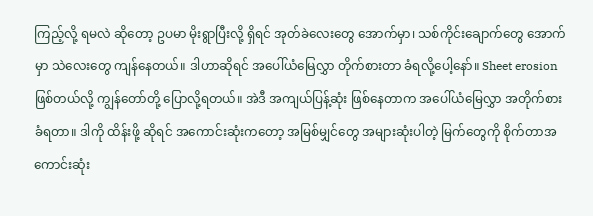ကြည့်လို့ ရမလဲ ဆိုတော့ ဥပမာ မိုးရွာပြီးလို့ ရှိရင် အုတ်ခဲလေးတွေ အောက်မှာ၊ သစ်ကိုင်းချောက်တွေ အောက်မှာ သဲလေးတွေ ကျန်နေတယ်။ ဒါဟာဆိုရင် အပေါ်ယံမြေလွှာ တိုက်စားတာ ခံရလို့ပေါ့နော်။ Sheet erosion ဖြစ်တယ်လို့ ကျွန်တော်တို့ ပြောလို့ရတယ်။ အဲဒီ အကျယ်ပြန့်ဆုံး ဖြစ်နေတာက အပေါ်ယံမြေလွှာ အတိုက်စားခံရတာ။ ဒါကို ထိန်းဖို့ ဆိုရင် အကောင်းဆုံးကတော့ အမြစ်မျှင်တွေ အများဆုံးပါတဲ့ မြက်တွေကို စိုက်တာအကောင်းဆုံး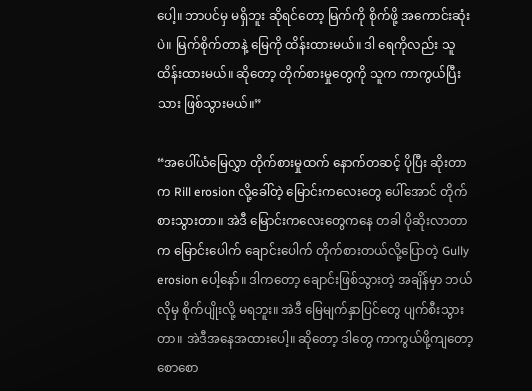ပေါ့။ ဘာပင်မှ မရှိဘူး ဆိုရင်တော့ မြက်ကို စိုက်ဖို့ အကောင်းဆုံးပဲ။ မြက်စိုက်တာနဲ့ မြေကို ထိန်းထားမယ်။ ဒါ ရေကိုလည်း သူထိန်းထားမယ်။ ဆိုတော့ တိုက်စားမှုတွေကို သူက ကာကွယ်ပြီးသား ဖြစ်သွားမယ်။”

“အပေါ်ယံမြေလွှာ တိုက်စားမှုထက် နောက်တဆင့် ပိုပြီး ဆိုးတာက Rill erosion လို့ခေါ်တဲ့ မြောင်းကလေးတွေ ပေါ်အောင် တိုက်စားသွားတာ။ အဲဒီ မြောင်းကလေးတွေကနေ တခါ ပိုဆိုးလာတာက မြောင်းပေါက် ချောင်းပေါက် တိုက်စားတယ်လို့ပြောတဲ့ Gully erosion ပေါ့နော်။ ဒါကတော့ ချောင်းဖြစ်သွားတဲ့ အချိန်မှာ ဘယ်လိုမှ စိုက်ပျိုးလို့ မရဘူး။ အဲဒီ မြေမျက်နှာပြင်တွေ ပျက်စီးသွားတာ။ အဲဒီအနေအထားပေါ့။ ဆိုတော့ ဒါတွေ ကာကွယ်ဖို့ကျတော့ စောစော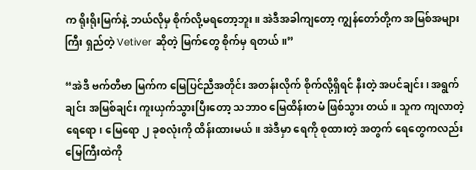က ရိုးရိုးမြက်နဲ့ ဘယ်လိုမှ စိုက်လို့မရတော့ဘူး။ အဲဒီအခါကျတော့ ကျွန်တော်တို့က အမြစ်အများကြီး ရှည်တဲ့ Vetiver ဆိုတဲ့ မြက်တွေ စိုက်မှ ရတယ်။”

“အဲဒီ ဗက်တီဗာ မြက်က မြေပြင်ညီအတိုင်း အတန်းလိုက် စိုက်လို့ရှိရင် နီးတဲ့ အပင်ချင်း၊ အရွက်ချင်း အမြစ်ချင်း ကူးယှက်သွားပြီးတော့ သဘာဝ မြေထိန်းတမံ ဖြစ်သွား တယ်။ သူက ကျလာတဲ့ ရေရော၊ မြေရော ၂ ခုစလုံးကို ထိန်းထားမယ်။ အဲဒီမှာ ရေကို စုထားတဲ့ အတွက် ရေတွေကလည်း မြေကြီးထဲကို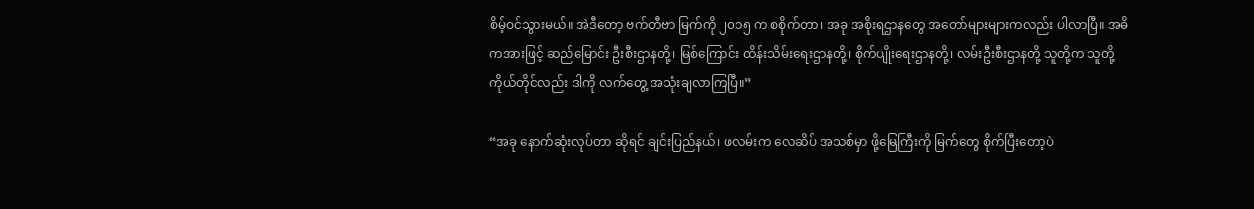စိမ့်ဝင်သွားမယ်။ အဲဒီတော့ ဗက်တီဗာ မြက်ကို ၂၀၁၅ က စစိုက်တာ၊ အခု အစိုးရဌာနတွေ အတော်များများကလည်း ပါလာပြီ။ အဓိကအားဖြင့် ဆည်မြောင်း ဦးစီးဌာနတို့၊ မြစ်ကြောင်း ထိန်းသိမ်းရေးဌာနတို့၊ စိုက်ပျိုးရေးဌာနတို့၊ လမ်းဦးစီးဌာနတို့ သူတို့က သူတို့ကိုယ်တိုင်လည်း ဒါကို လက်တွေ့ အသုံးချလာကြပြီ။”

“အခု နောက်ဆုံးလုပ်တာ ဆိုရင် ချင်းပြည်နယ်၊ ဖလမ်းက လေဆိပ် အသစ်မှာ ဖို့မြေကြီးကို မြက်တွေ စိုက်ပြီးတော့ပဲ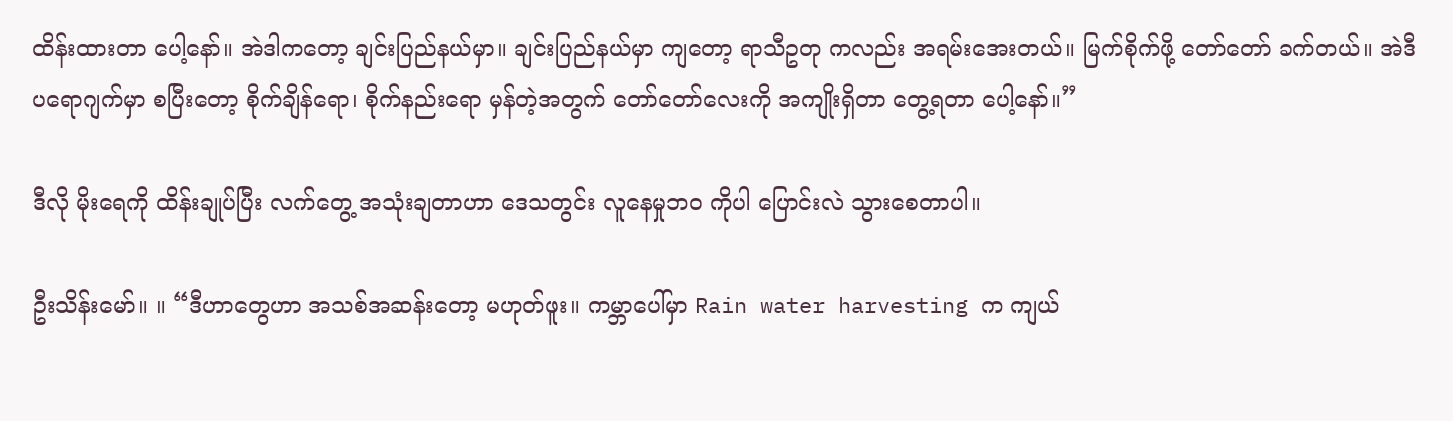ထိန်းထားတာ ပေါ့နော်။ အဲဒါကတော့ ချင်းပြည်နယ်မှာ။ ချင်းပြည်နယ်မှာ ကျတော့ ရာသီဥတု ကလည်း အရမ်းအေးတယ်။ မြက်စိုက်ဖို့ တော်တော် ခက်တယ်။ အဲဒီ ပရောဂျက်မှာ စပြီးတော့ စိုက်ချိန်ရော၊ စိုက်နည်းရော မှန်တဲ့အတွက် တော်တော်လေးကို အကျိုးရှိတာ တွေ့ရတာ ပေါ့နော်။”

ဒီလို မိုးရေကို ထိန်းချုပ်ပြီး လက်တွေ့ အသုံးချတာဟာ ဒေသတွင်း လူနေမှုဘဝ ကိုပါ ပြောင်းလဲ သွားစေတာပါ။

ဦးသိန်းမော်။ ။ “ဒီဟာတွေဟာ အသစ်အဆန်းတော့ မဟုတ်ဖူး။ ကမ္ဘာပေါ်မှာ Rain water harvesting က ကျယ်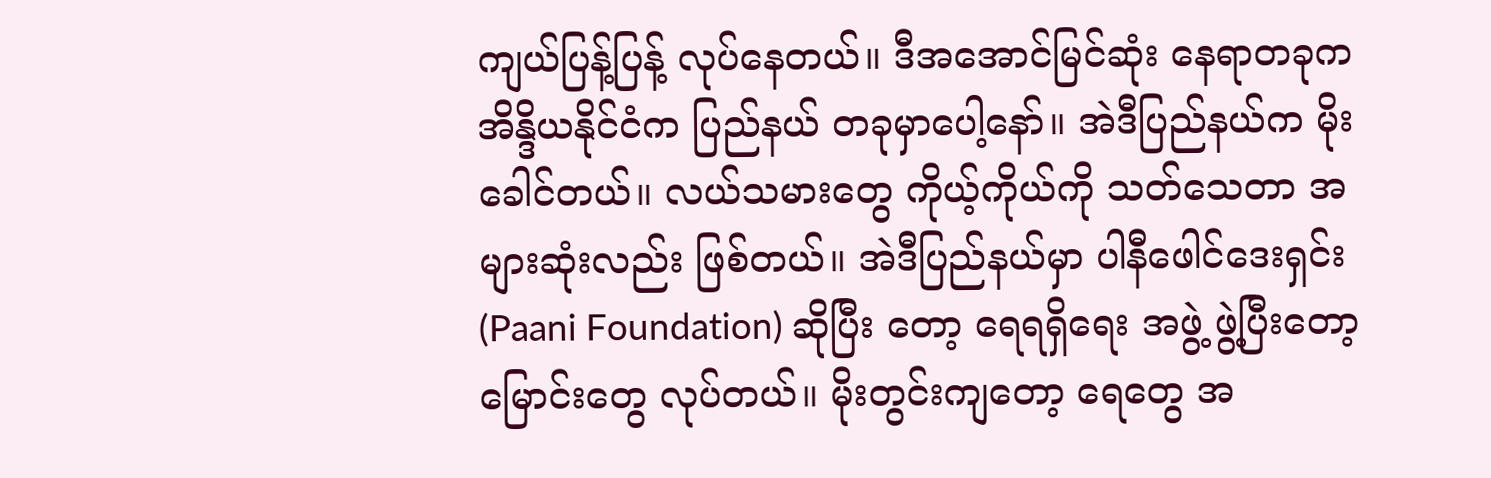ကျယ်ပြန့်ပြန့် လုပ်နေတယ်။ ဒီအအောင်မြင်ဆုံး နေရာတခုက အိန္ဒိယနိုင်ငံက ပြည်နယ် တခုမှာပေါ့နော်။ အဲဒီပြည်နယ်က မိုးခေါင်တယ်။ လယ်သမားတွေ ကိုယ့်ကိုယ်ကို သတ်သေတာ အများဆုံးလည်း ဖြစ်တယ်။ အဲဒီပြည်နယ်မှာ ပါနီဖေါင်ဒေးရှင်း (Paani Foundation) ဆိုပြီး တော့ ရေရရှိရေး အဖွဲ့ ဖွဲ့ပြီးတော့ မြောင်းတွေ လုပ်တယ်။ မိုးတွင်းကျတော့ ရေတွေ အ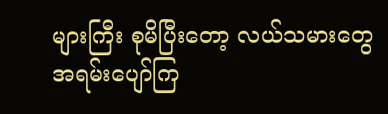များကြီး စုမိပြီးတော့ လယ်သမားတွေ အရမ်းပျော်ကြ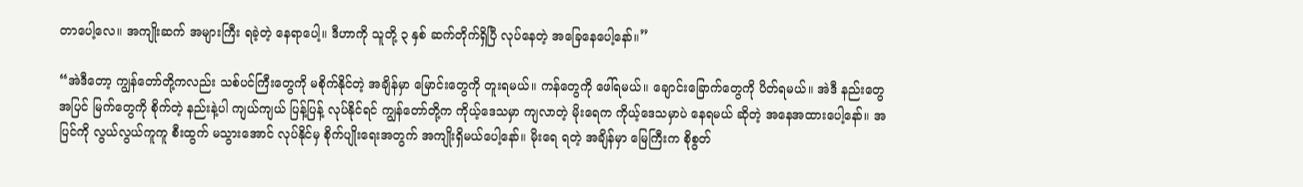တာပေါ့လေ။ အကျိုးဆက် အများကြီး ရခဲ့တဲ့ နေရာပေါ့။ ဒီဟာကို သူတို့ ၃ နှစ် ဆက်တိုက်ရှိပြီ လုပ်နေတဲ့ အခြေနေပေါ့နော်။”

“အဲဒီတော့ ကျွန်တော်တို့ကလည်း သစ်ပင်ကြီးတွေကို မစိုက်နိုင်တဲ့ အချိန်မှာ မြောင်းတွေကို တူးရမယ်။ ကန်တွေကို ဖေါ်ရမယ်။ ချောင်းခြောက်တွေကို ပိတ်ရမယ်။ အဲဒီ နည်းတွေ အပြင် မြက်တွေကို စိုက်တဲ့ နည်းနဲ့ပါ ကျယ်ကျယ် ပြန့်ပြန့် လုပ်နိုင်ရင် ကျွန်တော်တို့က ကိုယ့်ဒေသမှာ ကျလာတဲ့ မိုးရေက ကိုယ့်ဒေသမှာပဲ နေရမယ် ဆိုတဲ့ အနေအထားပေါ့နော်။ အပြင်ကို လွယ်လွယ်ကူကူ စီးထွက် မသွားအောင် လုပ်နိုင်မှ စိုက်ပျိုးရေးအတွက် အကျိုးရှိမယ်ပေါ့နော်။ မိုးရေ ရတဲ့ အချိန်မှာ မြေကြီးက စိုစွတ်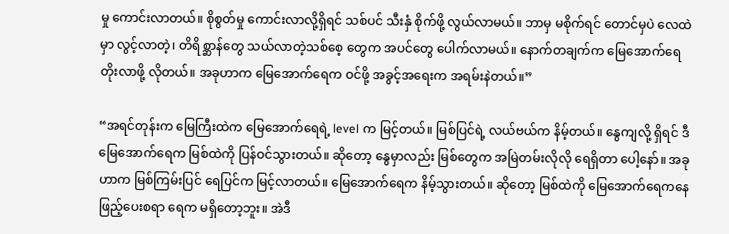မှု ကောင်းလာတယ်။ စိုစွတ်မှု ကောင်းလာလို့ရှိရင် သစ်ပင် သီးနှံ စိုက်ဖို့ လွယ်လာမယ်။ ဘာမှ မစိုက်ရင် တောင်မှပဲ လေထဲမှာ လွင့်လာတဲ့၊ တိရိစ္ဆာန်တွေ သယ်လာတဲ့သစ်စေ့ တွေက အပင်တွေ ပေါက်လာမယ်။ နောက်တချက်က မြေအောက်ရေ တိုးလာဖို့ လိုတယ်။ အခုဟာက မြေအောက်ရေက ဝင်ဖို့ အခွင့်အရေးက အရမ်းနဲတယ်။”

“အရင်တုန်းက မြေကြီးထဲက မြေအောက်ရေရဲ့ level က မြင့်တယ်။ မြစ်ပြင်ရဲ့ လယ်ဗယ်က နိမ့်တယ်။ နွေကျလို့ ရှိရင် ဒီမြေအောက်ရေက မြစ်ထဲကို ပြန်ဝင်သွားတယ်။ ဆိုတော့ နွေမှာလည်း မြစ်တွေက အမြဲတမ်းလိုလို ရေရှိတာ ပေါ့နော်။ အခုဟာက မြစ်ကြမ်းပြင် ရေပြင်က မြင့်လာတယ်။ မြေအောက်ရေက နိမ့်သွားတယ်။ ဆိုတော့ မြစ်ထဲကို မြေအောက်ရေကနေ ဖြည့်ပေးစရာ ရေက မရှိတော့ဘူး။ အဲဒီ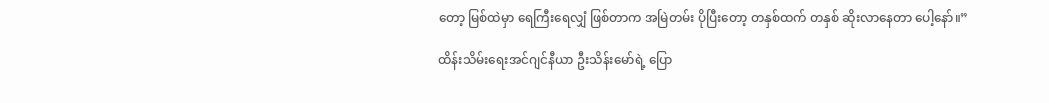တော့ မြစ်ထဲမှာ ရေကြီးရေလျှံ ဖြစ်တာက အမြဲတမ်း ပိုပြီးတော့ တနှစ်ထက် တနှစ် ဆိုးလာနေတာ ပေါ့နော်။”

ထိန်းသိမ်းရေးအင်ဂျင်နီယာ ဦးသိန်းမော်ရဲ့ ပြော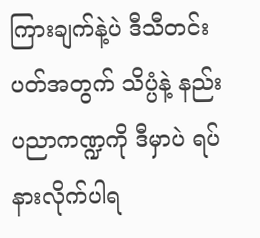ကြားချက်နဲ့ပဲ ဒီသီတင်းပတ်အတွက် သိပ္ပံနဲ့ နည်းပညာကဏ္ဍကို ဒီမှာပဲ ရပ်နားလိုက်ပါရ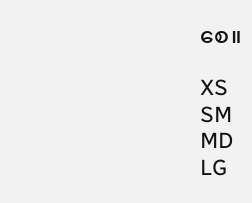စေ။

XS
SM
MD
LG